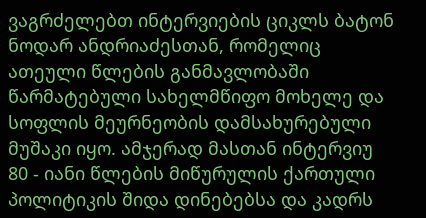ვაგრძელებთ ინტერვიების ციკლს ბატონ ნოდარ ანდრიაძესთან, რომელიც ათეული წლების განმავლობაში წარმატებული სახელმწიფო მოხელე და სოფლის მეურნეობის დამსახურებული მუშაკი იყო. ამჯერად მასთან ინტერვიუ 80 - იანი წლების მიწურულის ქართული პოლიტიკის შიდა დინებებსა და კადრს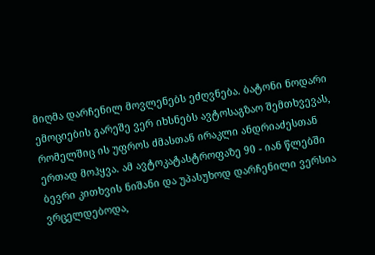მიღმა დარჩენილ მოვლენებს ეძღვნება. ბატონი ნოდარი ემოციების გარეშე ვერ იხსნებს ავტოსაგზაო შემთხვევას, რომელშიც ის უფროს ძმასთან ირაკლი ანდრიაძესთან ერთად მოჰყვა. ამ ავტოკატასტროფაზე 90 - იან წლებში ბევრი კითხვის ნიშანი და უპასუხოდ დარჩენილი ვერსია ვრცელდებოდა,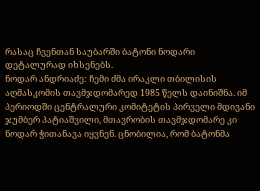რასაც ჩვენთან საუბარში ბატონი ნოდარი დეტალურად იხსენებს.
ნოდარ ანდრიაძე: ჩემი ძმა ირაკლი თბილისის აღმასკომის თავმჯდომარედ 1985 წელს დაინიშნა. იმ პერიოდში ცენტრალური კომიტეტის პირველი მდივანი ჯუმბერ პატიაშვილი, მთავრობის თავმჯდომარე კი ნოდარ ჭითანავა იყვნენ. ცნობილია, რომ ბატონმა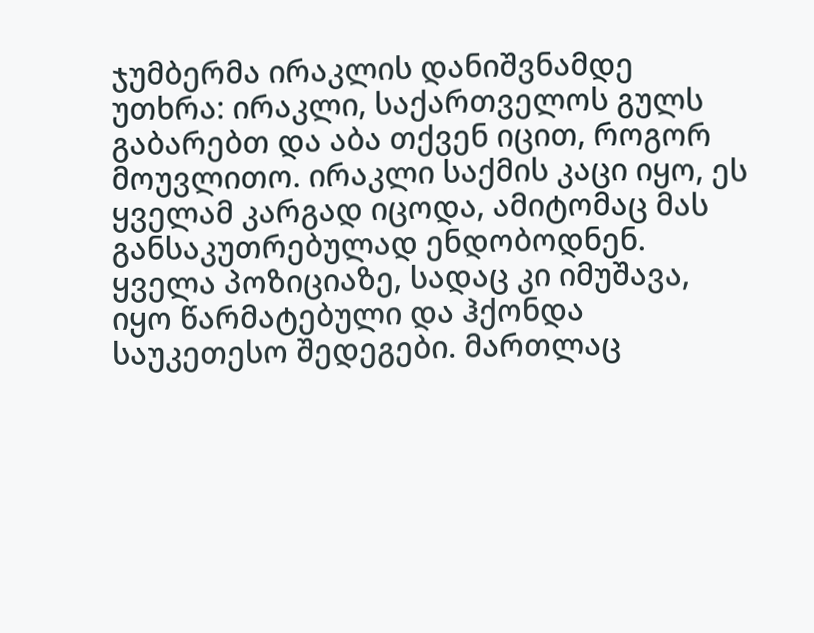ჯუმბერმა ირაკლის დანიშვნამდე უთხრა: ირაკლი, საქართველოს გულს გაბარებთ და აბა თქვენ იცით, როგორ მოუვლითო. ირაკლი საქმის კაცი იყო, ეს ყველამ კარგად იცოდა, ამიტომაც მას განსაკუთრებულად ენდობოდნენ. ყველა პოზიციაზე, სადაც კი იმუშავა, იყო წარმატებული და ჰქონდა საუკეთესო შედეგები. მართლაც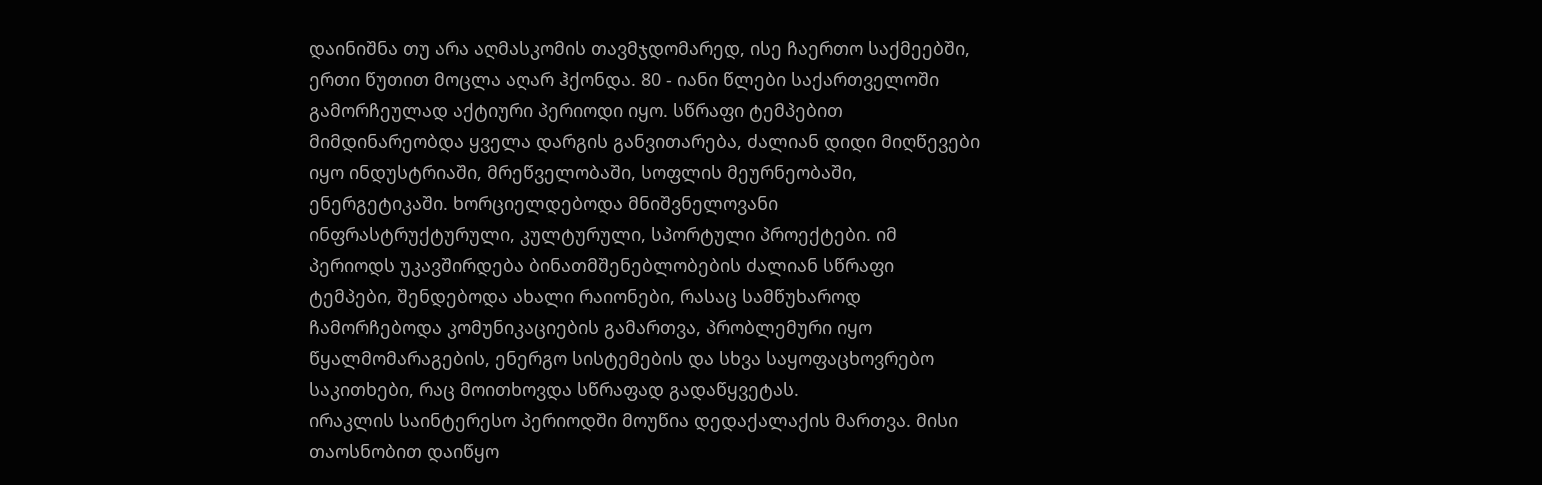დაინიშნა თუ არა აღმასკომის თავმჯდომარედ, ისე ჩაერთო საქმეებში, ერთი წუთით მოცლა აღარ ჰქონდა. 80 - იანი წლები საქართველოში გამორჩეულად აქტიური პერიოდი იყო. სწრაფი ტემპებით მიმდინარეობდა ყველა დარგის განვითარება, ძალიან დიდი მიღწევები იყო ინდუსტრიაში, მრეწველობაში, სოფლის მეურნეობაში, ენერგეტიკაში. ხორციელდებოდა მნიშვნელოვანი ინფრასტრუქტურული, კულტურული, სპორტული პროექტები. იმ პერიოდს უკავშირდება ბინათმშენებლობების ძალიან სწრაფი ტემპები, შენდებოდა ახალი რაიონები, რასაც სამწუხაროდ ჩამორჩებოდა კომუნიკაციების გამართვა, პრობლემური იყო წყალმომარაგების, ენერგო სისტემების და სხვა საყოფაცხოვრებო საკითხები, რაც მოითხოვდა სწრაფად გადაწყვეტას.
ირაკლის საინტერესო პერიოდში მოუწია დედაქალაქის მართვა. მისი თაოსნობით დაიწყო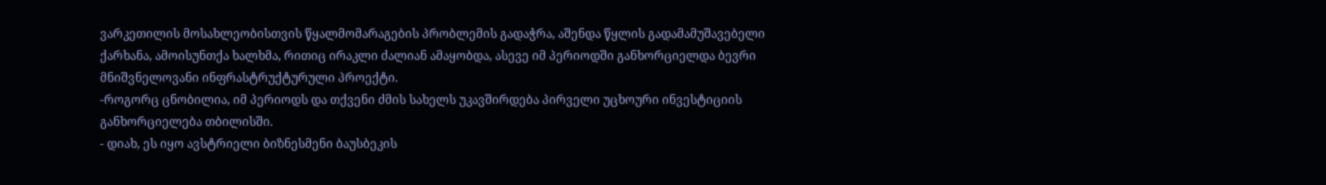ვარკეთილის მოსახლეობისთვის წყალმომარაგების პრობლემის გადაჭრა, აშენდა წყლის გადამამუშავებელი ქარხანა, ამოისუნთქა ხალხმა, რითიც ირაკლი ძალიან ამაყობდა, ასევე იმ პერიოდში განხორციელდა ბევრი მნიშვნელოვანი ინფრასტრუქტურული პროექტი.
-როგორც ცნობილია, იმ პერიოდს და თქვენი ძმის სახელს უკავშირდება პირველი უცხოური ინვესტიციის განხორციელება თბილისში.
- დიახ, ეს იყო ავსტრიელი ბიზნესმენი ბაუსბეკის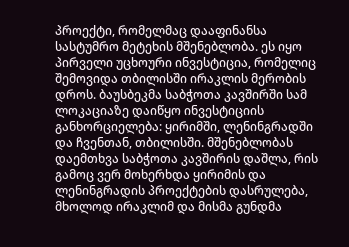პროექტი, რომელმაც დააფინანსა სასტუმრო მეტეხის მშენებლობა. ეს იყო პირველი უცხოური ინვესტიცია, რომელიც შემოვიდა თბილისში ირაკლის მერობის დროს. ბაუსბეკმა საბჭოთა კავშირში სამ ლოკაციაზე დაიწყო ინვესტიციის განხორციელება: ყირიმში, ლენინგრადში და ჩვენთან, თბილისში. მშენებლობას დაემთხვა საბჭოთა კავშირის დაშლა, რის გამოც ვერ მოხერხდა ყირიმის და ლენინგრადის პროექტების დასრულება, მხოლოდ ირაკლიმ და მისმა გუნდმა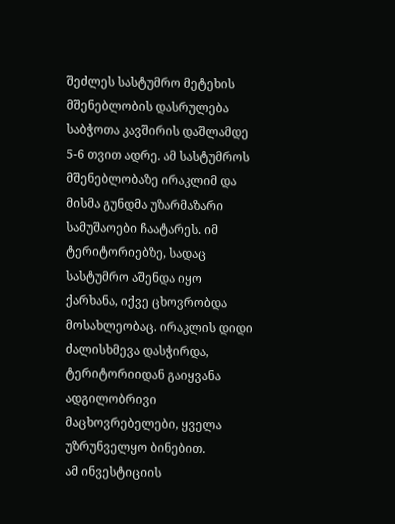შეძლეს სასტუმრო მეტეხის მშენებლობის დასრულება საბჭოთა კავშირის დაშლამდე 5-6 თვით ადრე. ამ სასტუმროს მშენებლობაზე ირაკლიმ და მისმა გუნდმა უზარმაზარი სამუშაოები ჩაატარეს. იმ ტერიტორიებზე, სადაც სასტუმრო აშენდა იყო ქარხანა, იქვე ცხოვრობდა მოსახლეობაც. ირაკლის დიდი ძალისხმევა დასჭირდა, ტერიტორიიდან გაიყვანა ადგილობრივი მაცხოვრებელები, ყველა უზრუნველყო ბინებით.
ამ ინვესტიციის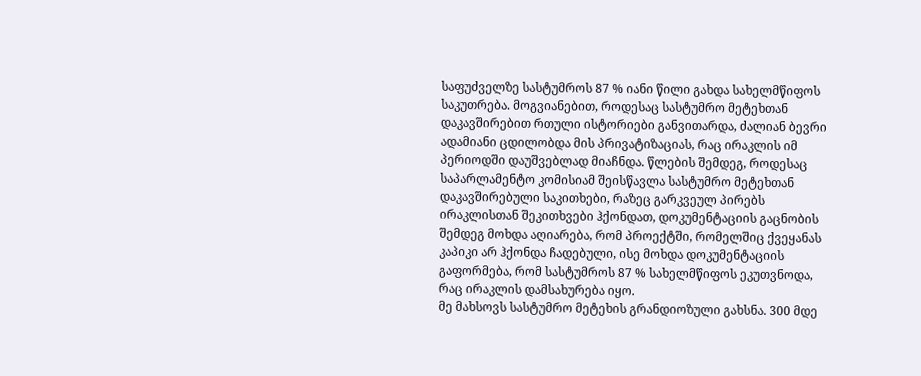საფუძველზე სასტუმროს 87 % იანი წილი გახდა სახელმწიფოს საკუთრება. მოგვიანებით, როდესაც სასტუმრო მეტეხთან დაკავშირებით რთული ისტორიები განვითარდა, ძალიან ბევრი ადამიანი ცდილობდა მის პრივატიზაციას, რაც ირაკლის იმ პერიოდში დაუშვებლად მიაჩნდა. წლების შემდეგ, როდესაც საპარლამენტო კომისიამ შეისწავლა სასტუმრო მეტეხთან დაკავშირებული საკითხები, რაზეც გარკვეულ პირებს ირაკლისთან შეკითხვები ჰქონდათ, დოკუმენტაციის გაცნობის შემდეგ მოხდა აღიარება, რომ პროექტში, რომელშიც ქვეყანას კაპიკი არ ჰქონდა ჩადებული, ისე მოხდა დოკუმენტაციის გაფორმება, რომ სასტუმროს 87 % სახელმწიფოს ეკუთვნოდა, რაც ირაკლის დამსახურება იყო.
მე მახსოვს სასტუმრო მეტეხის გრანდიოზული გახსნა. 300 მდე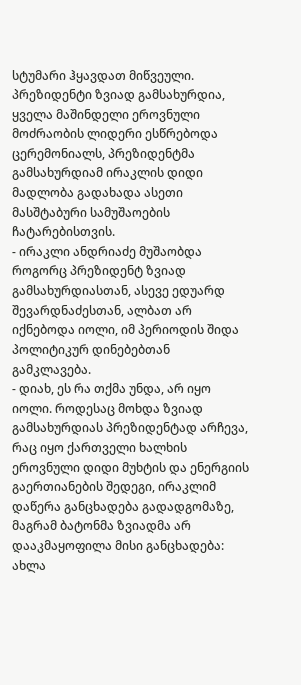სტუმარი ჰყავდათ მიწვეული.
პრეზიდენტი ზვიად გამსახურდია, ყველა მაშინდელი ეროვნული მოძრაობის ლიდერი ესწრებოდა ცერემონიალს, პრეზიდენტმა გამსახურდიამ ირაკლის დიდი მადლობა გადახადა ასეთი მასშტაბური სამუშაოების ჩატარებისთვის.
- ირაკლი ანდრიაძე მუშაობდა როგორც პრეზიდენტ ზვიად გამსახურდიასთან, ასევე ედუარდ შევარდნაძესთან, ალბათ არ იქნებოდა იოლი, იმ პერიოდის შიდა პოლიტიკურ დინებებთან გამკლავება.
- დიახ, ეს რა თქმა უნდა, არ იყო იოლი. როდესაც მოხდა ზვიად გამსახურდიას პრეზიდენტად არჩევა, რაც იყო ქართველი ხალხის ეროვნული დიდი მუხტის და ენერგიის გაერთიანების შედეგი, ირაკლიმ დაწერა განცხადება გადადგომაზე, მაგრამ ბატონმა ზვიადმა არ დააკმაყოფილა მისი განცხადება: ახლა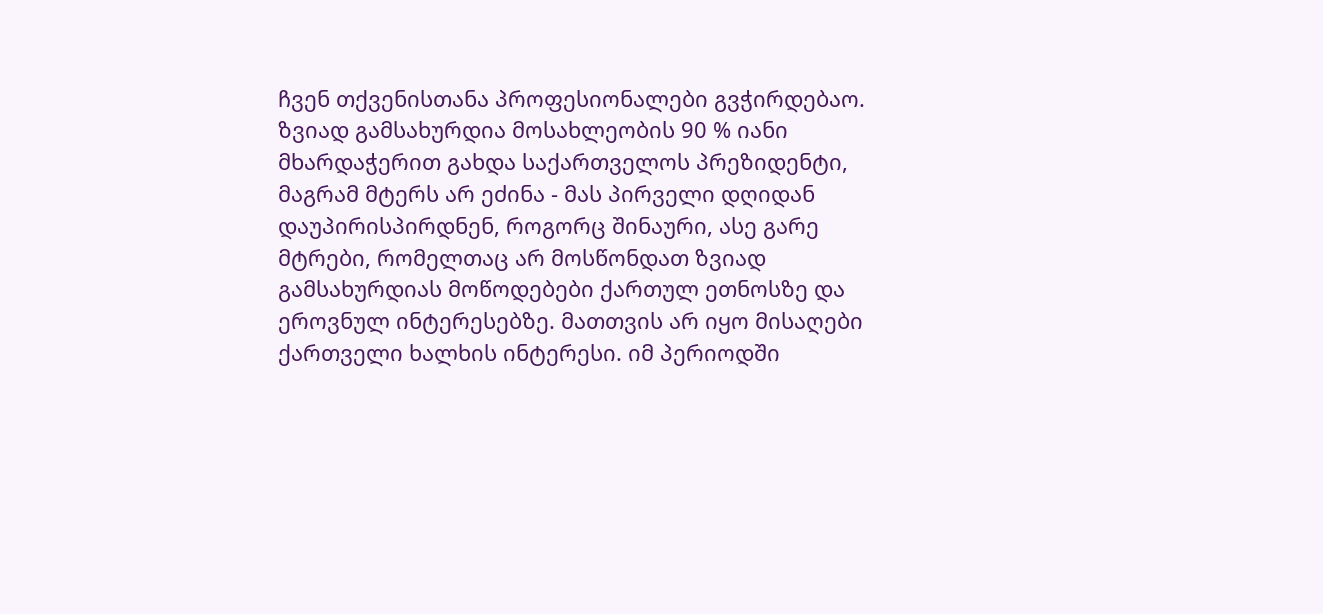ჩვენ თქვენისთანა პროფესიონალები გვჭირდებაო.
ზვიად გამსახურდია მოსახლეობის 90 % იანი მხარდაჭერით გახდა საქართველოს პრეზიდენტი, მაგრამ მტერს არ ეძინა - მას პირველი დღიდან დაუპირისპირდნენ, როგორც შინაური, ასე გარე მტრები, რომელთაც არ მოსწონდათ ზვიად გამსახურდიას მოწოდებები ქართულ ეთნოსზე და ეროვნულ ინტერესებზე. მათთვის არ იყო მისაღები ქართველი ხალხის ინტერესი. იმ პერიოდში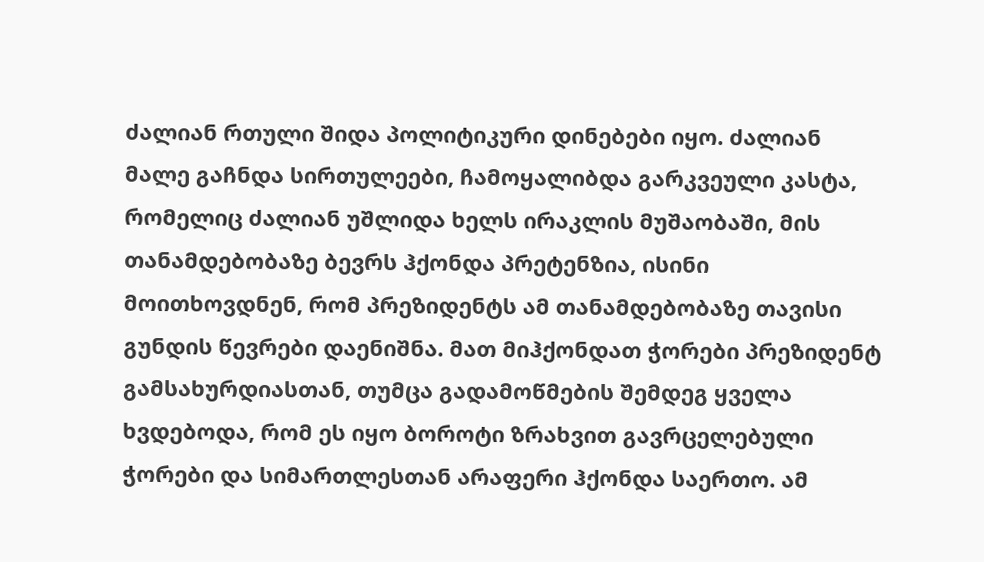ძალიან რთული შიდა პოლიტიკური დინებები იყო. ძალიან მალე გაჩნდა სირთულეები, ჩამოყალიბდა გარკვეული კასტა, რომელიც ძალიან უშლიდა ხელს ირაკლის მუშაობაში, მის თანამდებობაზე ბევრს ჰქონდა პრეტენზია, ისინი მოითხოვდნენ, რომ პრეზიდენტს ამ თანამდებობაზე თავისი გუნდის წევრები დაენიშნა. მათ მიჰქონდათ ჭორები პრეზიდენტ გამსახურდიასთან, თუმცა გადამოწმების შემდეგ ყველა ხვდებოდა, რომ ეს იყო ბოროტი ზრახვით გავრცელებული ჭორები და სიმართლესთან არაფერი ჰქონდა საერთო. ამ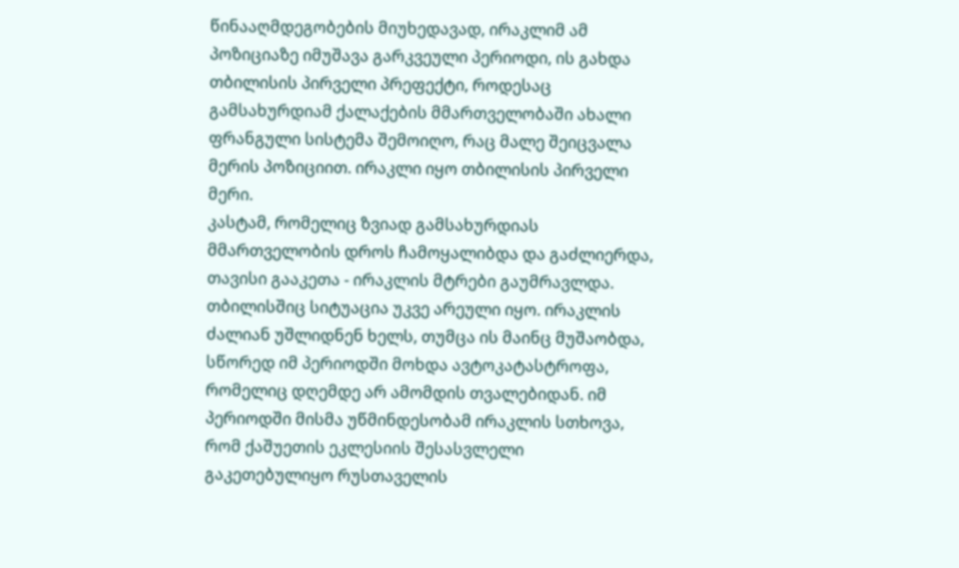წინააღმდეგობების მიუხედავად, ირაკლიმ ამ პოზიციაზე იმუშავა გარკვეული პერიოდი, ის გახდა თბილისის პირველი პრეფექტი, როდესაც გამსახურდიამ ქალაქების მმართველობაში ახალი ფრანგული სისტემა შემოიღო, რაც მალე შეიცვალა მერის პოზიციით. ირაკლი იყო თბილისის პირველი მერი.
კასტამ, რომელიც ზვიად გამსახურდიას მმართველობის დროს ჩამოყალიბდა და გაძლიერდა, თავისი გააკეთა - ირაკლის მტრები გაუმრავლდა. თბილისშიც სიტუაცია უკვე არეული იყო. ირაკლის ძალიან უშლიდნენ ხელს, თუმცა ის მაინც მუშაობდა, სწორედ იმ პერიოდში მოხდა ავტოკატასტროფა, რომელიც დღემდე არ ამომდის თვალებიდან. იმ პერიოდში მისმა უწმინდესობამ ირაკლის სთხოვა, რომ ქაშუეთის ეკლესიის შესასვლელი გაკეთებულიყო რუსთაველის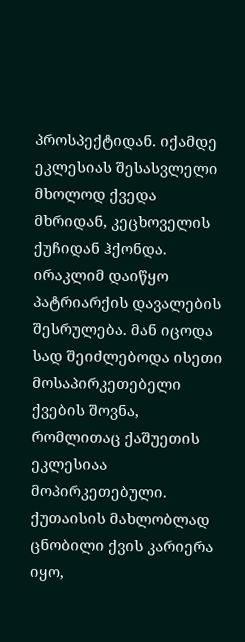პროსპექტიდან. იქამდე ეკლესიას შესასვლელი მხოლოდ ქვედა მხრიდან, კეცხოველის ქუჩიდან ჰქონდა. ირაკლიმ დაიწყო პატრიარქის დავალების შესრულება. მან იცოდა სად შეიძლებოდა ისეთი მოსაპირკეთებელი ქვების შოვნა, რომლითაც ქაშუეთის ეკლესიაა მოპირკეთებული. ქუთაისის მახლობლად ცნობილი ქვის კარიერა იყო,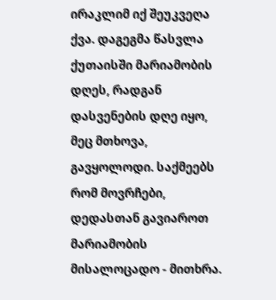ირაკლიმ იქ შეუკვეღა ქვა. დაგეგმა წასვლა ქუთაისში მარიამობის დღეს, რადგან დასვენების დღე იყო, მეც მთხოვა, გავყოლოდი. საქმეებს რომ მოვრჩები, დედასთან გავიაროთ მარიამობის მისალოცადო - მითხრა.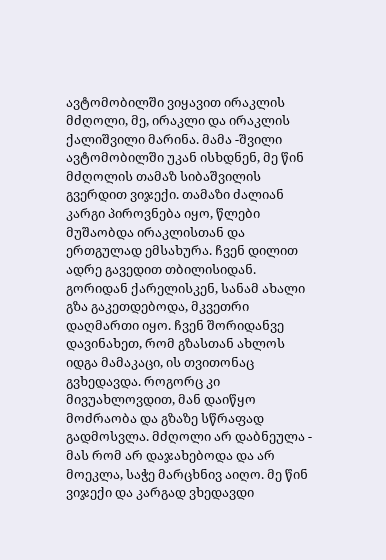ავტომობილში ვიყავით ირაკლის მძღოლი, მე, ირაკლი და ირაკლის ქალიშვილი მარინა. მამა -შვილი ავტომობილში უკან ისხდნენ, მე წინ მძღოლის თამაზ სიბაშვილის გვერდით ვიჯექი. თამაზი ძალიან კარგი პიროვნება იყო, წლები მუშაობდა ირაკლისთან და ერთგულად ემსახურა. ჩვენ დილით ადრე გავედით თბილისიდან. გორიდან ქარელისკენ, სანამ ახალი გზა გაკეთდებოდა, მკვეთრი დაღმართი იყო. ჩვენ შორიდანვე დავინახეთ, რომ გზასთან ახლოს იდგა მამაკაცი, ის თვითონაც გვხედავდა. როგორც კი მივუახლოვდით, მან დაიწყო მოძრაობა და გზაზე სწრაფად გადმოსვლა. მძღოლი არ დაბნეულა - მას რომ არ დაჯახებოდა და არ მოეკლა, საჭე მარცხნივ აიღო. მე წინ ვიჯექი და კარგად ვხედავდი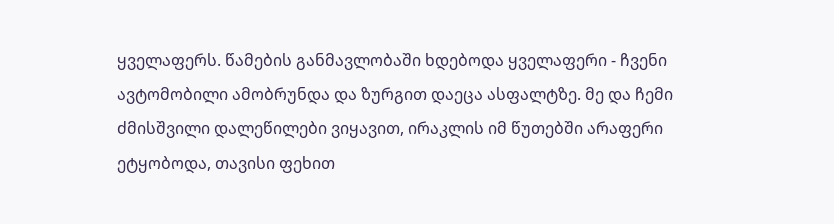ყველაფერს. წამების განმავლობაში ხდებოდა ყველაფერი - ჩვენი ავტომობილი ამობრუნდა და ზურგით დაეცა ასფალტზე. მე და ჩემი ძმისშვილი დალეწილები ვიყავით, ირაკლის იმ წუთებში არაფერი ეტყობოდა, თავისი ფეხით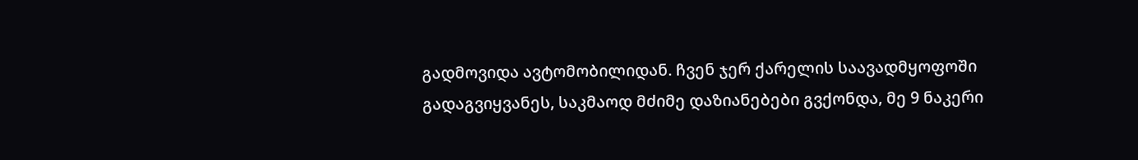გადმოვიდა ავტომობილიდან. ჩვენ ჯერ ქარელის საავადმყოფოში გადაგვიყვანეს, საკმაოდ მძიმე დაზიანებები გვქონდა, მე 9 ნაკერი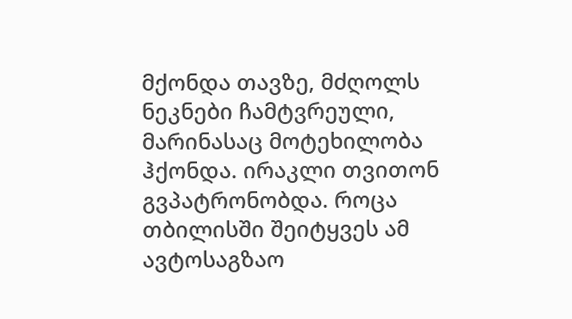მქონდა თავზე, მძღოლს ნეკნები ჩამტვრეული, მარინასაც მოტეხილობა ჰქონდა. ირაკლი თვითონ გვპატრონობდა. როცა თბილისში შეიტყვეს ამ ავტოსაგზაო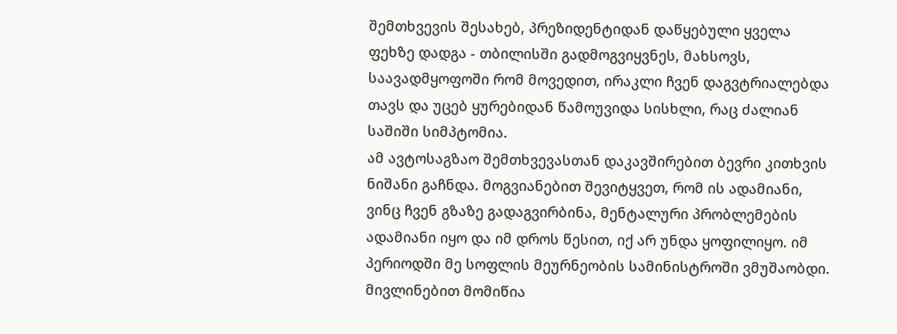შემთხვევის შესახებ, პრეზიდენტიდან დაწყებული ყველა ფეხზე დადგა - თბილისში გადმოგვიყვნეს, მახსოვს, საავადმყოფოში რომ მოვედით, ირაკლი ჩვენ დაგვტრიალებდა თავს და უცებ ყურებიდან წამოუვიდა სისხლი, რაც ძალიან საშიში სიმპტომია.
ამ ავტოსაგზაო შემთხვევასთან დაკავშირებით ბევრი კითხვის ნიშანი გაჩნდა. მოგვიანებით შევიტყვეთ, რომ ის ადამიანი, ვინც ჩვენ გზაზე გადაგვირბინა, მენტალური პრობლემების ადამიანი იყო და იმ დროს წესით, იქ არ უნდა ყოფილიყო. იმ პერიოდში მე სოფლის მეურნეობის სამინისტროში ვმუშაობდი. მივლინებით მომიწია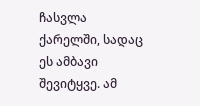ჩასვლა ქარელში, სადაც ეს ამბავი შევიტყვე. ამ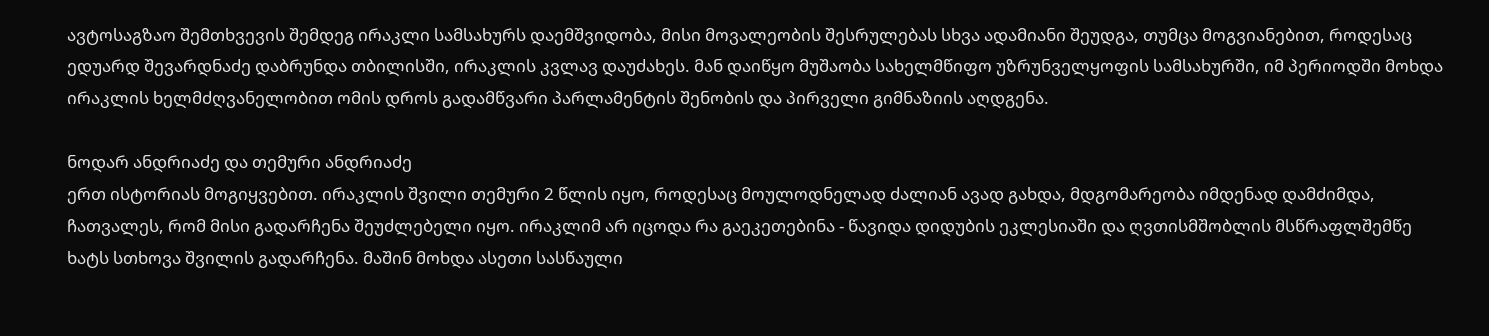ავტოსაგზაო შემთხვევის შემდეგ ირაკლი სამსახურს დაემშვიდობა, მისი მოვალეობის შესრულებას სხვა ადამიანი შეუდგა, თუმცა მოგვიანებით, როდესაც ედუარდ შევარდნაძე დაბრუნდა თბილისში, ირაკლის კვლავ დაუძახეს. მან დაიწყო მუშაობა სახელმწიფო უზრუნველყოფის სამსახურში, იმ პერიოდში მოხდა ირაკლის ხელმძღვანელობით ომის დროს გადამწვარი პარლამენტის შენობის და პირველი გიმნაზიის აღდგენა.

ნოდარ ანდრიაძე და თემური ანდრიაძე
ერთ ისტორიას მოგიყვებით. ირაკლის შვილი თემური 2 წლის იყო, როდესაც მოულოდნელად ძალიან ავად გახდა, მდგომარეობა იმდენად დამძიმდა, ჩათვალეს, რომ მისი გადარჩენა შეუძლებელი იყო. ირაკლიმ არ იცოდა რა გაეკეთებინა - წავიდა დიდუბის ეკლესიაში და ღვთისმშობლის მსწრაფლშემწე ხატს სთხოვა შვილის გადარჩენა. მაშინ მოხდა ასეთი სასწაული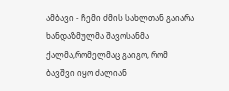ამბავი - ჩემი ძმის სახლთან გაიარა ხანდაზმულმა შავოსანმა ქალმა,რომელმაც გაიგო, რომ ბავშვი იყო ძალიან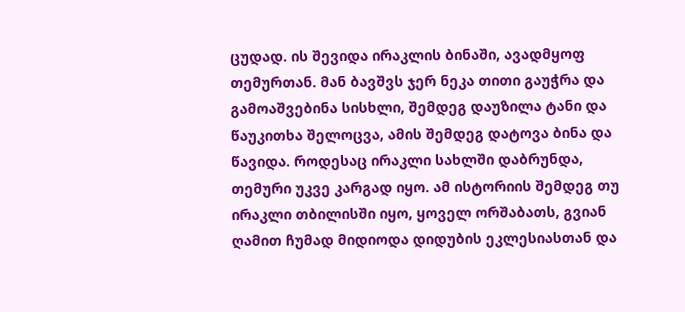ცუდად. ის შევიდა ირაკლის ბინაში, ავადმყოფ თემურთან. მან ბავშვს ჯერ ნეკა თითი გაუჭრა და გამოაშვებინა სისხლი, შემდეგ დაუზილა ტანი და წაუკითხა შელოცვა, ამის შემდეგ დატოვა ბინა და წავიდა. როდესაც ირაკლი სახლში დაბრუნდა, თემური უკვე კარგად იყო. ამ ისტორიის შემდეგ თუ ირაკლი თბილისში იყო, ყოველ ორშაბათს, გვიან ღამით ჩუმად მიდიოდა დიდუბის ეკლესიასთან და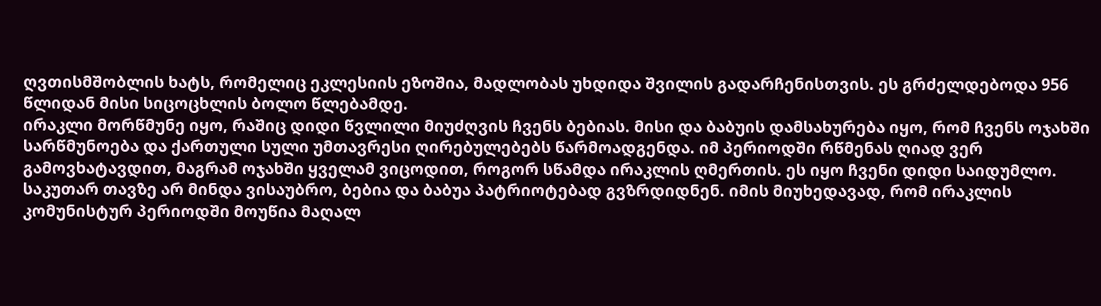ღვთისმშობლის ხატს, რომელიც ეკლესიის ეზოშია, მადლობას უხდიდა შვილის გადარჩენისთვის. ეს გრძელდებოდა 956 წლიდან მისი სიცოცხლის ბოლო წლებამდე.
ირაკლი მორწმუნე იყო, რაშიც დიდი წვლილი მიუძღვის ჩვენს ბებიას. მისი და ბაბუის დამსახურება იყო, რომ ჩვენს ოჯახში სარწმუნოება და ქართული სული უმთავრესი ღირებულებებს წარმოადგენდა. იმ პერიოდში რწმენას ღიად ვერ გამოვხატავდით, მაგრამ ოჯახში ყველამ ვიცოდით, როგორ სწამდა ირაკლის ღმერთის. ეს იყო ჩვენი დიდი საიდუმლო.
საკუთარ თავზე არ მინდა ვისაუბრო, ბებია და ბაბუა პატრიოტებად გვზრდიდნენ. იმის მიუხედავად, რომ ირაკლის კომუნისტურ პერიოდში მოუწია მაღალ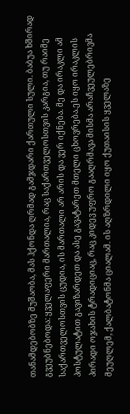თანამდებობზე მუშაობა, მას ჰქონდა ღრმად გამჯდარი ქართული სული. ბაბუა ხშირად გვეუბნებოდა: ყველაფერი მართალია, რაც საქართველოსთვის კარგია, თუ რაიმე საქართველოსთვის ცუდია, ის მართალი არ არის და ვერ იქნება. მე და ირაკლი ამ პოსტულატით გავიზარდეთ და ასე გავატარეთ მთელი ცხოვრება.ეს იყო ირაკლის პირადი ოჯახის ტრადიციაც, რაც კიდევ უფრო გააღრმავა მისმა არაჩვეულებრივმა მეუღლემ, ქალბატონმა ციალამ. ის აღზრდილი იყო ქუთაისის ყველაზე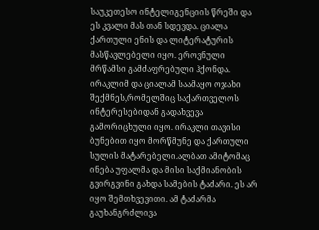საუკეთესო ინტელიგენციის წრეში და ეს კვალი მას თან სდევდა. ციალა ქართული ენის და ლიტერატურის მასწავლებელი იყო. ეროვნული მრწამსი გამძაფრებული ჰქონდა. ირაკლიმ და ციალამ საამაყო ოჯახი შექმნეს,რომელშიც საქართველოს ინტერესებიდან გადახვევა გამორიცხული იყო. ირაკლი თავისი ბუნებით იყო მორწმუნე და ქართული სულის მატარებელი.ალბათ ამიტომაც ინება უფალმა და მისი საქმიანობის გვირგვინი გახდა სამების ტაძარი. ეს არ იყო შემთხვევითი. ამ ტაძარმა გაუხანგრძლივა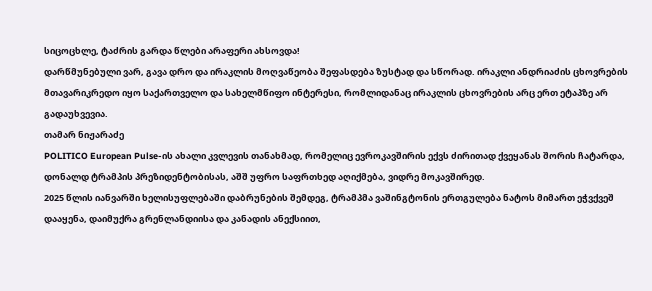სიცოცხლე, ტაძრის გარდა წლები არაფერი ახსოვდა!
დარწმუნებული ვარ, გავა დრო და ირაკლის მოღვაწეობა შეფასდება ზუსტად და სწორად. ირაკლი ანდრიაძის ცხოვრების მთავარიკრედო იყო საქართველო და სახელმწიფო ინტერესი, რომლიდანაც ირაკლის ცხოვრების არც ერთ ეტაპზე არ გადაუხვევია.
თამარ ნიჟარაძე
POLITICO European Pulse-ის ახალი კვლევის თანახმად, რომელიც ევროკავშირის ექვს ძირითად ქვეყანას შორის ჩატარდა, დონალდ ტრამპის პრეზიდენტობისას, აშშ უფრო საფრთხედ აღიქმება, ვიდრე მოკავშირედ.
2025 წლის იანვარში ხელისუფლებაში დაბრუნების შემდეგ, ტრამპმა ვაშინგტონის ერთგულება ნატოს მიმართ ეჭვქვეშ დააყენა, დაიმუქრა გრენლანდიისა და კანადის ანექსიით,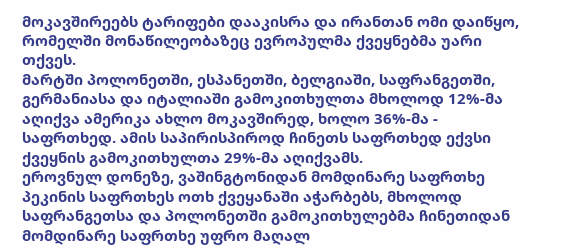მოკავშირეებს ტარიფები დააკისრა და ირანთან ომი დაიწყო, რომელში მონაწილეობაზეც ევროპულმა ქვეყნებმა უარი თქვეს.
მარტში პოლონეთში, ესპანეთში, ბელგიაში, საფრანგეთში, გერმანიასა და იტალიაში გამოკითხულთა მხოლოდ 12%-მა აღიქვა ამერიკა ახლო მოკავშირედ, ხოლო 36%-მა - საფრთხედ. ამის საპირისპიროდ ჩინეთს საფრთხედ ექვსი ქვეყნის გამოკითხულთა 29%-მა აღიქვამს.
ეროვნულ დონეზე, ვაშინგტონიდან მომდინარე საფრთხე პეკინის საფრთხეს ოთხ ქვეყანაში აჭარბებს, მხოლოდ საფრანგეთსა და პოლონეთში გამოკითხულებმა ჩინეთიდან მომდინარე საფრთხე უფრო მაღალ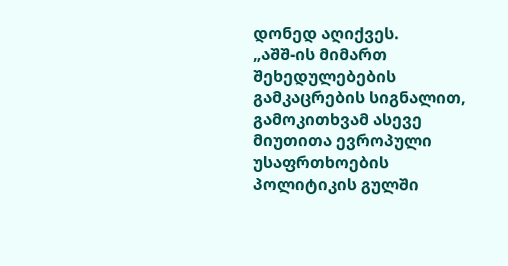დონედ აღიქვეს.
„აშშ-ის მიმართ შეხედულებების გამკაცრების სიგნალით, გამოკითხვამ ასევე მიუთითა ევროპული უსაფრთხოების პოლიტიკის გულში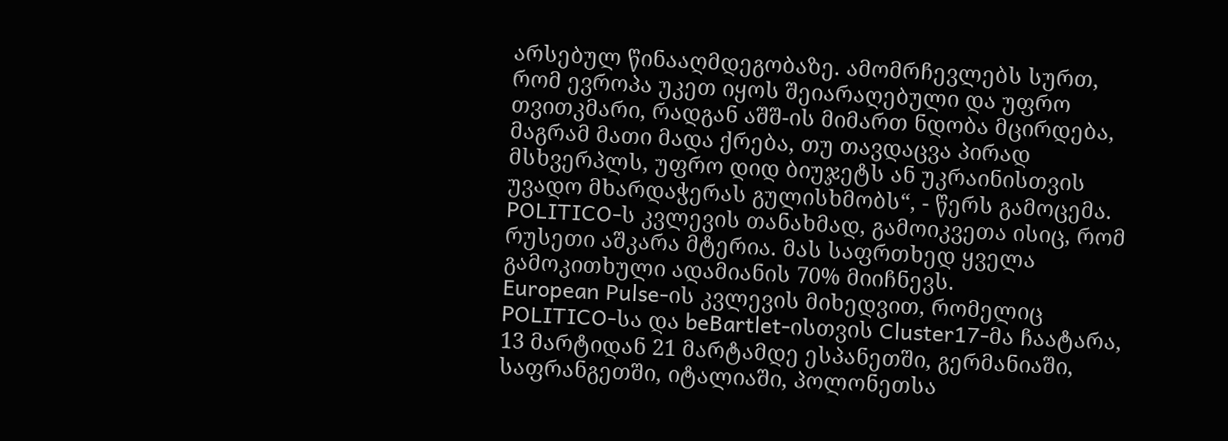არსებულ წინააღმდეგობაზე. ამომრჩევლებს სურთ, რომ ევროპა უკეთ იყოს შეიარაღებული და უფრო თვითკმარი, რადგან აშშ-ის მიმართ ნდობა მცირდება, მაგრამ მათი მადა ქრება, თუ თავდაცვა პირად მსხვერპლს, უფრო დიდ ბიუჯეტს ან უკრაინისთვის უვადო მხარდაჭერას გულისხმობს“, - წერს გამოცემა.
POLITICO-ს კვლევის თანახმად, გამოიკვეთა ისიც, რომ რუსეთი აშკარა მტერია. მას საფრთხედ ყველა გამოკითხული ადამიანის 70% მიიჩნევს.
European Pulse-ის კვლევის მიხედვით, რომელიც POLITICO-სა და beBartlet-ისთვის Cluster17-მა ჩაატარა, 13 მარტიდან 21 მარტამდე ესპანეთში, გერმანიაში, საფრანგეთში, იტალიაში, პოლონეთსა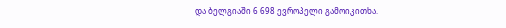და ბელგიაში 6 698 ევროპელი გამოიკითხა.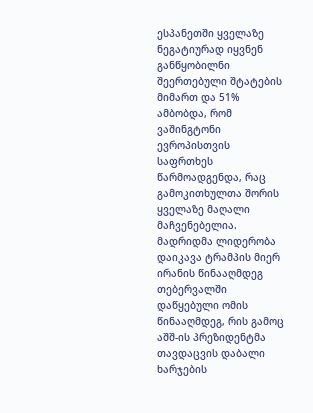ესპანეთში ყველაზე ნეგატიურად იყვნენ განწყობილნი შეერთებული შტატების მიმართ და 51% ამბობდა, რომ ვაშინგტონი ევროპისთვის საფრთხეს წარმოადგენდა, რაც გამოკითხულთა შორის ყველაზე მაღალი მაჩვენებელია. მადრიდმა ლიდერობა დაიკავა ტრამპის მიერ ირანის წინააღმდეგ თებერვალში დაწყებული ომის წინააღმდეგ, რის გამოც აშშ-ის პრეზიდენტმა თავდაცვის დაბალი ხარჯების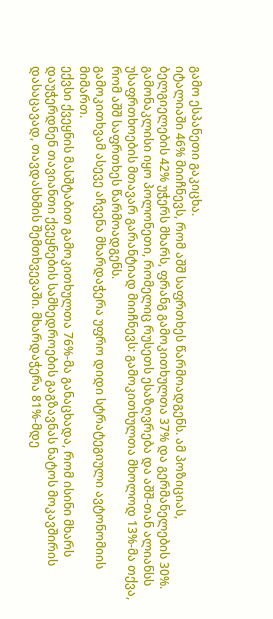გამო ესპანეთი გაკიცხა.
იტალიაში 46% მიიჩნევს, რომ აშშ საფრთხეს წარმოადგენს. ამ პოზიციას, ბელგიელების 42% უჭერს მხარს, ფრანგ გამოკითხულთა 37% და გერმანელების 30%.
გამონაკლისი იყო პოლონეთი, რომელიც რუსეთს ესაზღვრება და აშშ-თან ალიანსს უსაფრთხოების მთავარ გარანტიად მიიჩნევს: გამოკითხულთა მხოლოდ 13%-მა თქვა, რომ აშშ საფრთხეს წარმოადგენს.
გამოკითხვამ ასევე აჩვენა მხარდაჭერა უფრო დიდი სტრატეგიული ავტონომიის მიმართ.
ექვსი ქვეყნის მასშტაბით გამოკითხულთა 76%-მა განაცხადა, რომ ისინი მხარს დაუჭერდნენ თავიანთი ქვეყნების სამხედროების გაგზავნას ნატოს მოკავშირის დასაცავად, თავდასხმის შემთხვევაში. მხარდაჭერა 81%-მდე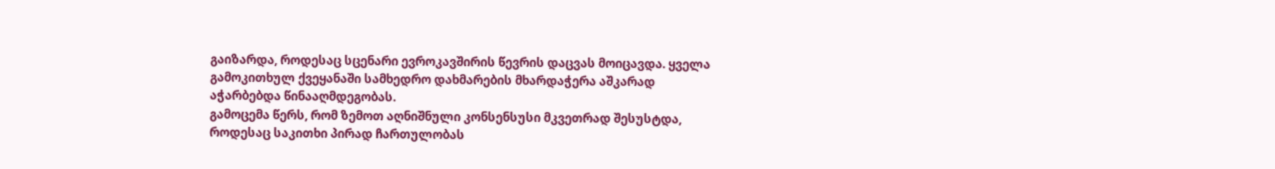გაიზარდა, როდესაც სცენარი ევროკავშირის წევრის დაცვას მოიცავდა. ყველა გამოკითხულ ქვეყანაში სამხედრო დახმარების მხარდაჭერა აშკარად აჭარბებდა წინააღმდეგობას.
გამოცემა წერს, რომ ზემოთ აღნიშნული კონსენსუსი მკვეთრად შესუსტდა, როდესაც საკითხი პირად ჩართულობას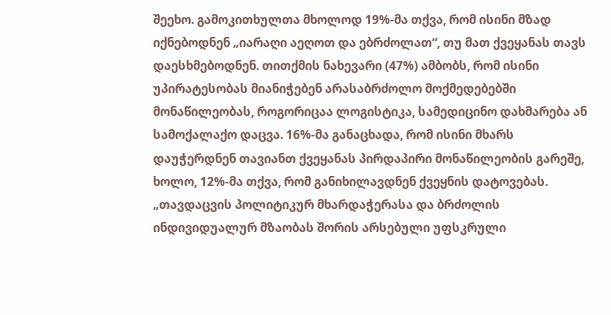შეეხო. გამოკითხულთა მხოლოდ 19%-მა თქვა, რომ ისინი მზად იქნებოდნენ „იარაღი აეღოთ და ებრძოლათ“, თუ მათ ქვეყანას თავს დაესხმებოდნენ. თითქმის ნახევარი (47%) ამბობს, რომ ისინი უპირატესობას მიანიჭებენ არასაბრძოლო მოქმედებებში მონაწილეობას, როგორიცაა ლოგისტიკა, სამედიცინო დახმარება ან სამოქალაქო დაცვა. 16%-მა განაცხადა, რომ ისინი მხარს დაუჭერდნენ თავიანთ ქვეყანას პირდაპირი მონაწილეობის გარეშე, ხოლო, 12%-მა თქვა, რომ განიხილავდნენ ქვეყნის დატოვებას.
„თავდაცვის პოლიტიკურ მხარდაჭერასა და ბრძოლის ინდივიდუალურ მზაობას შორის არსებული უფსკრული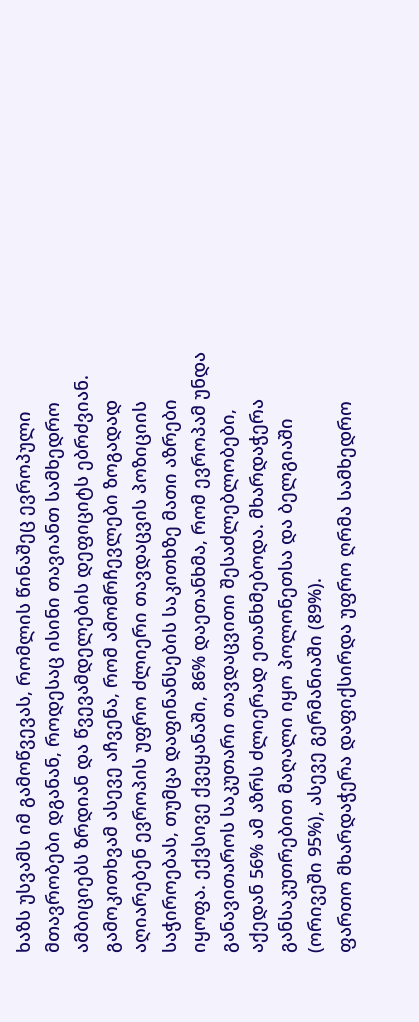ხაზს უსვამს იმ გამოწვევას, რომლის წინაშეც ევროპული მთავრობები დგანან, როდესაც ისინი თავიანთ სამხედრო ამბიციებს ზრდიან და წვევამდელების დეფიციტს ებრძვიან.
გამოკითხვამ ასევე აჩვენა, რომ ამომრჩევლები ზოგადად აღიარებენ ევროპის უფრო ძლიერი თავდაცვის პოზიციის საჭიროებას, თუმცა დაფინანსების საკითხზე მათი აზრები იყოფა. ექვსივე ქვეყანაში, 86% დაეთანხმა, რომ ევროპამ უნდა განავითაროს საკუთარი თავდაცვითი შესაძლებლობები, აქედან 56% ამ აზრს ძლიერად ეთანხმებოდა. მხარდაჭერა განსაკუთრებით მაღალი იყო პოლონეთსა და ბელგიაში (ორივეში 95%), ასევე გერმანიაში (89%).
ფართო მხარდაჭერა დაფიქსირდა უფრო ღრმა სამხედრო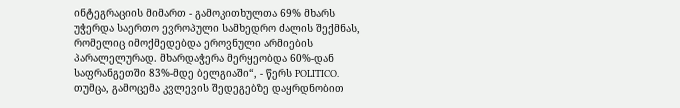ინტეგრაციის მიმართ - გამოკითხულთა 69% მხარს უჭერდა საერთო ევროპული სამხედრო ძალის შექმნას, რომელიც იმოქმედებდა ეროვნული არმიების პარალელურად. მხარდაჭერა მერყეობდა 60%-დან საფრანგეთში 83%-მდე ბელგიაში“, - წერს POLITICO.
თუმცა, გამოცემა კვლევის შედეგებზე დაყრდნობით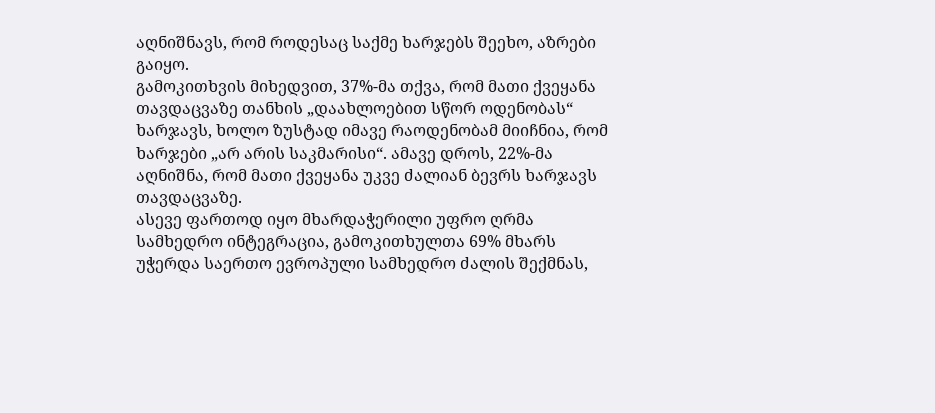აღნიშნავს, რომ როდესაც საქმე ხარჯებს შეეხო, აზრები გაიყო.
გამოკითხვის მიხედვით, 37%-მა თქვა, რომ მათი ქვეყანა თავდაცვაზე თანხის „დაახლოებით სწორ ოდენობას“ ხარჯავს, ხოლო ზუსტად იმავე რაოდენობამ მიიჩნია, რომ ხარჯები „არ არის საკმარისი“. ამავე დროს, 22%-მა აღნიშნა, რომ მათი ქვეყანა უკვე ძალიან ბევრს ხარჯავს თავდაცვაზე.
ასევე ფართოდ იყო მხარდაჭერილი უფრო ღრმა სამხედრო ინტეგრაცია, გამოკითხულთა 69% მხარს უჭერდა საერთო ევროპული სამხედრო ძალის შექმნას,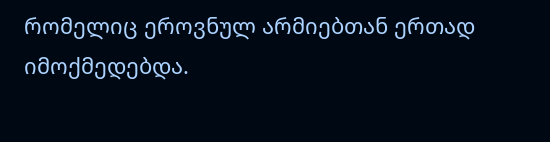რომელიც ეროვნულ არმიებთან ერთად იმოქმედებდა.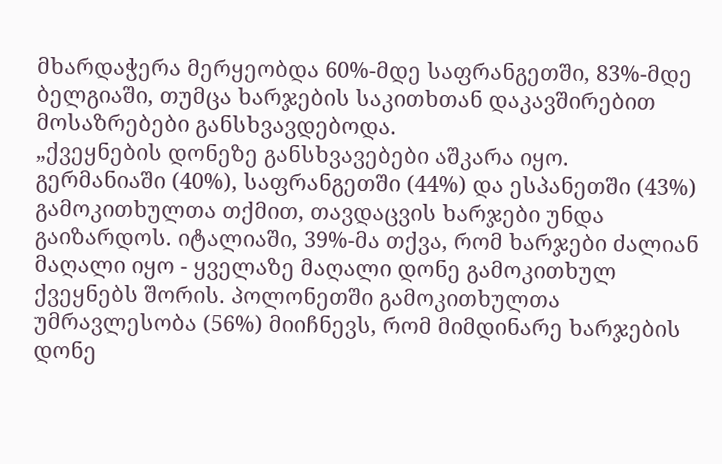მხარდაჭერა მერყეობდა 60%-მდე საფრანგეთში, 83%-მდე ბელგიაში, თუმცა ხარჯების საკითხთან დაკავშირებით მოსაზრებები განსხვავდებოდა.
„ქვეყნების დონეზე განსხვავებები აშკარა იყო. გერმანიაში (40%), საფრანგეთში (44%) და ესპანეთში (43%) გამოკითხულთა თქმით, თავდაცვის ხარჯები უნდა გაიზარდოს. იტალიაში, 39%-მა თქვა, რომ ხარჯები ძალიან მაღალი იყო - ყველაზე მაღალი დონე გამოკითხულ ქვეყნებს შორის. პოლონეთში გამოკითხულთა უმრავლესობა (56%) მიიჩნევს, რომ მიმდინარე ხარჯების დონე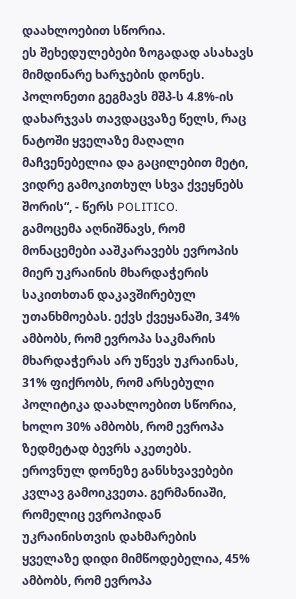დაახლოებით სწორია.
ეს შეხედულებები ზოგადად ასახავს მიმდინარე ხარჯების დონეს. პოლონეთი გეგმავს მშპ-ს 4.8%-ის დახარჯვას თავდაცვაზე წელს, რაც ნატოში ყველაზე მაღალი მაჩვენებელია და გაცილებით მეტი, ვიდრე გამოკითხულ სხვა ქვეყნებს შორის“, - წერს POLITICO.
გამოცემა აღნიშნავს, რომ მონაცემები ააშკარავებს ევროპის მიერ უკრაინის მხარდაჭერის საკითხთან დაკავშირებულ უთანხმოებას. ექვს ქვეყანაში, 34% ამბობს, რომ ევროპა საკმარის მხარდაჭერას არ უწევს უკრაინას, 31% ფიქრობს, რომ არსებული პოლიტიკა დაახლოებით სწორია, ხოლო 30% ამბობს, რომ ევროპა ზედმეტად ბევრს აკეთებს.
ეროვნულ დონეზე განსხვავებები კვლავ გამოიკვეთა. გერმანიაში, რომელიც ევროპიდან უკრაინისთვის დახმარების ყველაზე დიდი მიმწოდებელია, 45% ამბობს, რომ ევროპა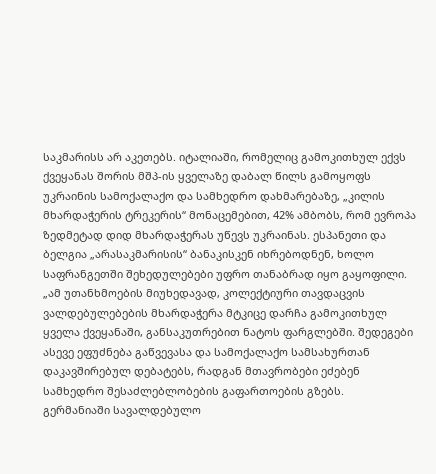საკმარისს არ აკეთებს. იტალიაში, რომელიც გამოკითხულ ექვს ქვეყანას შორის მშპ-ის ყველაზე დაბალ წილს გამოყოფს უკრაინის სამოქალაქო და სამხედრო დახმარებაზე, „კილის მხარდაჭერის ტრეკერის“ მონაცემებით, 42% ამბობს, რომ ევროპა ზედმეტად დიდ მხარდაჭერას უწევს უკრაინას. ესპანეთი და ბელგია „არასაკმარისის“ ბანაკისკენ იხრებოდნენ, ხოლო საფრანგეთში შეხედულებები უფრო თანაბრად იყო გაყოფილი.
„ამ უთანხმოების მიუხედავად, კოლექტიური თავდაცვის ვალდებულებების მხარდაჭერა მტკიცე დარჩა გამოკითხულ ყველა ქვეყანაში, განსაკუთრებით ნატოს ფარგლებში. შედეგები ასევე ეფუძნება გაწვევასა და სამოქალაქო სამსახურთან დაკავშირებულ დებატებს, რადგან მთავრობები ეძებენ სამხედრო შესაძლებლობების გაფართოების გზებს.
გერმანიაში სავალდებულო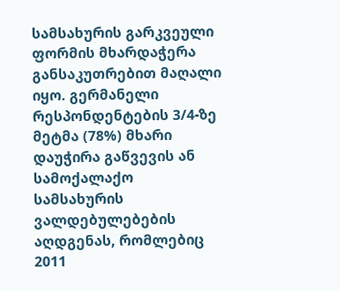სამსახურის გარკვეული ფორმის მხარდაჭერა განსაკუთრებით მაღალი იყო. გერმანელი რესპონდენტების 3/4-ზე მეტმა (78%) მხარი დაუჭირა გაწვევის ან სამოქალაქო სამსახურის ვალდებულებების აღდგენას, რომლებიც 2011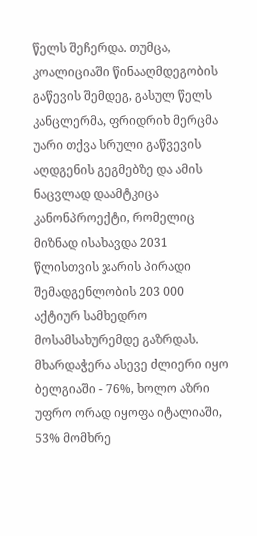წელს შეჩერდა. თუმცა, კოალიციაში წინააღმდეგობის გაწევის შემდეგ, გასულ წელს კანცლერმა, ფრიდრიხ მერცმა უარი თქვა სრული გაწვევის აღდგენის გეგმებზე და ამის ნაცვლად დაამტკიცა კანონპროექტი, რომელიც მიზნად ისახავდა 2031 წლისთვის ჯარის პირადი შემადგენლობის 203 000 აქტიურ სამხედრო მოსამსახურემდე გაზრდას.
მხარდაჭერა ასევე ძლიერი იყო ბელგიაში - 76%, ხოლო აზრი უფრო ორად იყოფა იტალიაში, 53% მომხრე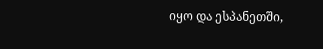იყო და ესპანეთში,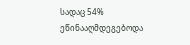სადაც 54% ეწინააღმდეგებოდა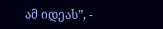ამ იდეას”, -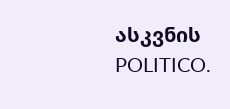ასკვნის POLITICO.